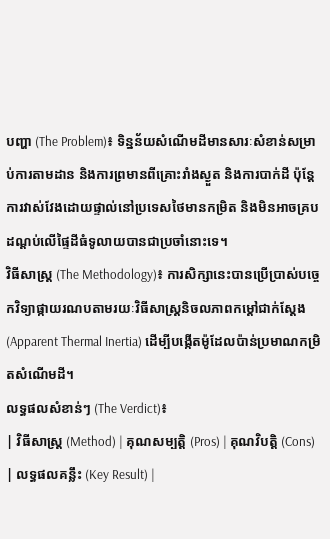បញ្ហា (The Problem)៖ ទិន្នន័យសំណើមដីមានសារៈសំខាន់សម្រាប់ការតាមដាន និងការព្រមានពីគ្រោះរាំងស្ងួត និងការបាក់ដី ប៉ុន្តែការវាស់វែងដោយផ្ទាល់នៅប្រទេសថៃមានកម្រិត និងមិនអាចគ្របដណ្តប់លើផ្ទៃដីធំទូលាយបានជាប្រចាំនោះទេ។
វិធីសាស្ត្រ (The Methodology)៖ ការសិក្សានេះបានប្រើប្រាស់បច្ចេកវិទ្យាផ្កាយរណបតាមរយៈវិធីសាស្រ្តនិចលភាពកម្ដៅជាក់ស្តែង (Apparent Thermal Inertia) ដើម្បីបង្កើតម៉ូដែលប៉ាន់ប្រមាណកម្រិតសំណើមដី។
លទ្ធផលសំខាន់ៗ (The Verdict)៖
| វិធីសាស្ត្រ (Method) | គុណសម្បត្តិ (Pros) | គុណវិបត្តិ (Cons) | លទ្ធផលគន្លឹះ (Key Result) |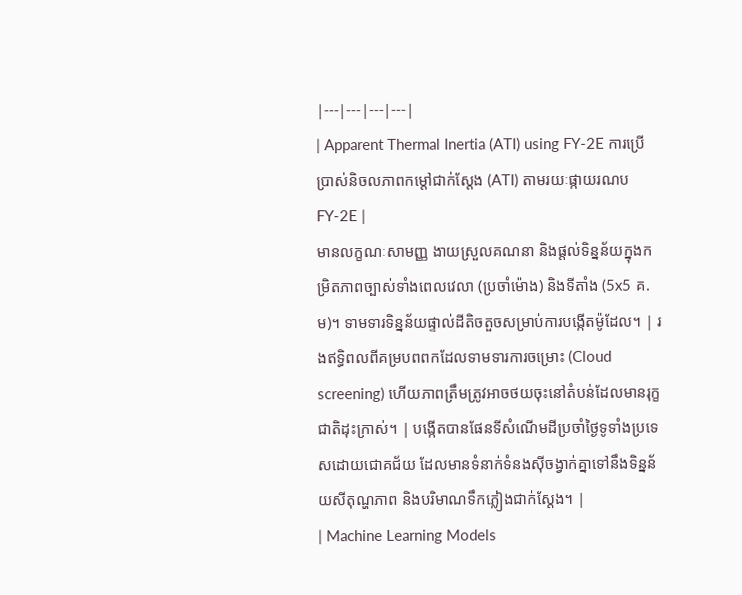|---|---|---|---|
| Apparent Thermal Inertia (ATI) using FY-2E ការប្រើប្រាស់និចលភាពកម្ដៅជាក់ស្តែង (ATI) តាមរយៈផ្កាយរណប FY-2E |
មានលក្ខណៈសាមញ្ញ ងាយស្រួលគណនា និងផ្តល់ទិន្នន័យក្នុងកម្រិតភាពច្បាស់ទាំងពេលវេលា (ប្រចាំម៉ោង) និងទីតាំង (5x5 គ.ម)។ ទាមទារទិន្នន័យផ្ទាល់ដីតិចតួចសម្រាប់ការបង្កើតម៉ូដែល។ | រងឥទ្ធិពលពីគម្របពពកដែលទាមទារការចម្រោះ (Cloud screening) ហើយភាពត្រឹមត្រូវអាចថយចុះនៅតំបន់ដែលមានរុក្ខជាតិដុះក្រាស់។ | បង្កើតបានផែនទីសំណើមដីប្រចាំថ្ងៃទូទាំងប្រទេសដោយជោគជ័យ ដែលមានទំនាក់ទំនងស៊ីចង្វាក់គ្នាទៅនឹងទិន្នន័យសីតុណ្ហភាព និងបរិមាណទឹកភ្លៀងជាក់ស្តែង។ |
| Machine Learning Models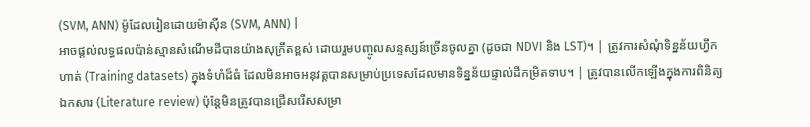(SVM, ANN) ម៉ូដែលរៀនដោយម៉ាស៊ីន (SVM, ANN) |
អាចផ្តល់លទ្ធផលប៉ាន់ស្មានសំណើមដីបានយ៉ាងសុក្រឹតខ្ពស់ ដោយរួមបញ្ចូលសន្ទស្សន៍ច្រើនចូលគ្នា (ដូចជា NDVI និង LST)។ | ត្រូវការសំណុំទិន្នន័យហ្វឹកហាត់ (Training datasets) ក្នុងទំហំដ៏ធំ ដែលមិនអាចអនុវត្តបានសម្រាប់ប្រទេសដែលមានទិន្នន័យផ្ទាល់ដីកម្រិតទាប។ | ត្រូវបានលើកឡើងក្នុងការពិនិត្យឯកសារ (Literature review) ប៉ុន្តែមិនត្រូវបានជ្រើសរើសសម្រា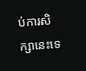ប់ការសិក្សានេះទេ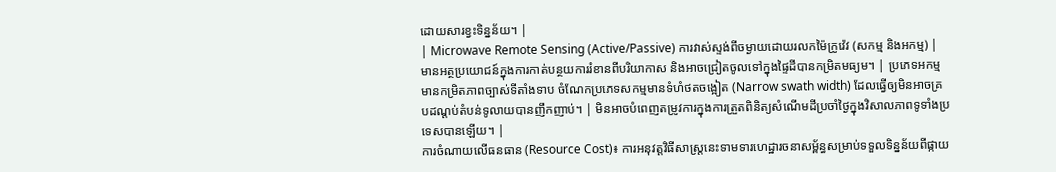ដោយសារខ្វះទិន្នន័យ។ |
| Microwave Remote Sensing (Active/Passive) ការវាស់ស្ទង់ពីចម្ងាយដោយរលកម៉ៃក្រូវ៉េវ (សកម្ម និងអកម្ម) |
មានអត្ថប្រយោជន៍ក្នុងការកាត់បន្ថយការរំខានពីបរិយាកាស និងអាចជ្រៀតចូលទៅក្នុងផ្ទៃដីបានកម្រិតមធ្យម។ | ប្រភេទអកម្មមានកម្រិតភាពច្បាស់ទីតាំងទាប ចំណែកប្រភេទសកម្មមានទំហំថតចង្អៀត (Narrow swath width) ដែលធ្វើឲ្យមិនអាចគ្របដណ្តប់តំបន់ទូលាយបានញឹកញាប់។ | មិនអាចបំពេញតម្រូវការក្នុងការត្រួតពិនិត្យសំណើមដីប្រចាំថ្ងៃក្នុងវិសាលភាពទូទាំងប្រទេសបានឡើយ។ |
ការចំណាយលើធនធាន (Resource Cost)៖ ការអនុវត្តវិធីសាស្រ្តនេះទាមទារហេដ្ឋារចនាសម្ព័ន្ធសម្រាប់ទទួលទិន្នន័យពីផ្កាយ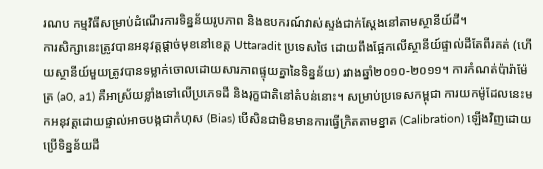រណប កម្មវិធីសម្រាប់ដំណើរការទិន្នន័យរូបភាព និងឧបករណ៍វាស់ស្ទង់ជាក់ស្តែងនៅតាមស្ថានីយ៍ដី។
ការសិក្សានេះត្រូវបានអនុវត្តផ្តាច់មុខនៅខេត្ត Uttaradit ប្រទេសថៃ ដោយពឹងផ្អែកលើស្ថានីយ៍ផ្ទាល់ដីតែពីរគត់ (ហើយស្ថានីយ៍មួយត្រូវបានទម្លាក់ចោលដោយសារភាពផ្ទុយគ្នានៃទិន្នន័យ) រវាងឆ្នាំ២០១០-២០១១។ ការកំណត់ប៉ារ៉ាម៉ែត្រ (a0, a1) គឺអាស្រ័យខ្លាំងទៅលើប្រភេទដី និងរុក្ខជាតិនៅតំបន់នោះ។ សម្រាប់ប្រទេសកម្ពុជា ការយកម៉ូដែលនេះមកអនុវត្តដោយផ្ទាល់អាចបង្កជាកំហុស (Bias) បើសិនជាមិនមានការធ្វើក្រិតតាមខ្នាត (Calibration) ឡើងវិញដោយប្រើទិន្នន័យដី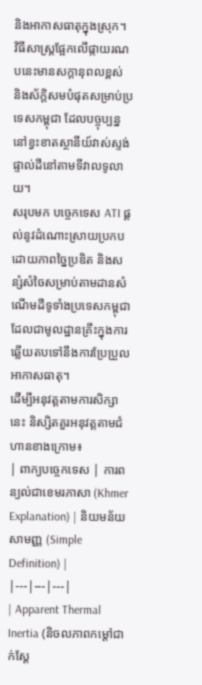និងអាកាសធាតុក្នុងស្រុក។
វិធីសាស្រ្តផ្អែកលើផ្កាយរណបនេះមានសក្តានុពលខ្ពស់ និងស័ក្តិសមបំផុតសម្រាប់ប្រទេសកម្ពុជា ដែលបច្ចុប្បន្ននៅខ្វះខាតស្ថានីយ៍វាស់ស្ទង់ផ្ទាល់ដីនៅតាមទីវាលទូលាយ។
សរុបមក បច្ចេកទេស ATI ផ្តល់នូវដំណោះស្រាយប្រកបដោយភាពច្នៃប្រឌិត និងសន្សំសំចៃសម្រាប់តាមដានសំណើមដីទូទាំងប្រទេសកម្ពុជា ដែលជាមូលដ្ឋានគ្រឹះក្នុងការឆ្លើយតបទៅនឹងការប្រែប្រួលអាកាសធាតុ។
ដើម្បីអនុវត្តតាមការសិក្សានេះ និស្សិតគួរអនុវត្តតាមជំហានខាងក្រោម៖
| ពាក្យបច្ចេកទេស | ការពន្យល់ជាខេមរភាសា (Khmer Explanation) | និយមន័យសាមញ្ញ (Simple Definition) |
|---|---|---|
| Apparent Thermal Inertia (និចលភាពកម្ដៅជាក់ស្តែ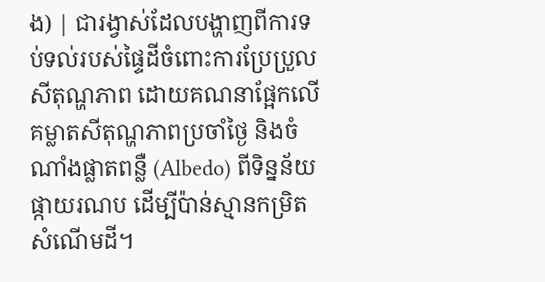ង) | ជារង្វាស់ដែលបង្ហាញពីការទប់ទល់របស់ផ្ទៃដីចំពោះការប្រែប្រួលសីតុណ្ហភាព ដោយគណនាផ្អែកលើគម្លាតសីតុណ្ហភាពប្រចាំថ្ងៃ និងចំណាំងផ្លាតពន្លឺ (Albedo) ពីទិន្នន័យផ្កាយរណប ដើម្បីប៉ាន់ស្មានកម្រិតសំណើមដី។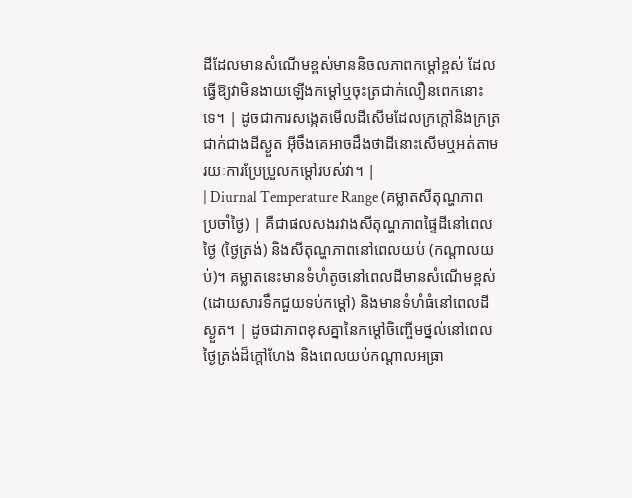ដីដែលមានសំណើមខ្ពស់មាននិចលភាពកម្ដៅខ្ពស់ ដែលធ្វើឱ្យវាមិនងាយឡើងកម្ដៅឬចុះត្រជាក់លឿនពេកនោះទេ។ | ដូចជាការសង្កេតមើលដីសើមដែលក្រក្តៅនិងក្រត្រជាក់ជាងដីស្ងួត អ៊ីចឹងគេអាចដឹងថាដីនោះសើមឬអត់តាមរយៈការប្រែប្រួលកម្ដៅរបស់វា។ |
| Diurnal Temperature Range (គម្លាតសីតុណ្ហភាពប្រចាំថ្ងៃ) | គឺជាផលសងរវាងសីតុណ្ហភាពផ្ទៃដីនៅពេលថ្ងៃ (ថ្ងៃត្រង់) និងសីតុណ្ហភាពនៅពេលយប់ (កណ្តាលយប់)។ គម្លាតនេះមានទំហំតូចនៅពេលដីមានសំណើមខ្ពស់ (ដោយសារទឹកជួយទប់កម្ដៅ) និងមានទំហំធំនៅពេលដីស្ងួត។ | ដូចជាភាពខុសគ្នានៃកម្ដៅចិញ្ចើមថ្នល់នៅពេលថ្ងៃត្រង់ដ៏ក្តៅហែង និងពេលយប់កណ្តាលអធ្រា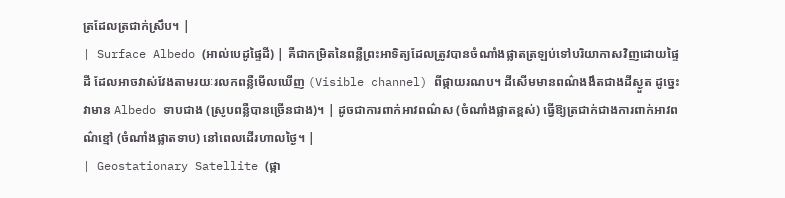ត្រដែលត្រជាក់ស្រឹប។ |
| Surface Albedo (អាល់បេដូផ្ទៃដី) | គឺជាកម្រិតនៃពន្លឺព្រះអាទិត្យដែលត្រូវបានចំណាំងផ្លាតត្រឡប់ទៅបរិយាកាសវិញដោយផ្ទៃដី ដែលអាចវាស់វែងតាមរយៈរលកពន្លឺមើលឃើញ (Visible channel) ពីផ្កាយរណប។ ដីសើមមានពណ៌ងងឹតជាងដីស្ងួត ដូច្នេះវាមាន Albedo ទាបជាង (ស្រូបពន្លឺបានច្រើនជាង)។ | ដូចជាការពាក់អាវពណ៌ស (ចំណាំងផ្លាតខ្ពស់) ធ្វើឱ្យត្រជាក់ជាងការពាក់អាវពណ៌ខ្មៅ (ចំណាំងផ្លាតទាប) នៅពេលដើរហាលថ្ងៃ។ |
| Geostationary Satellite (ផ្កា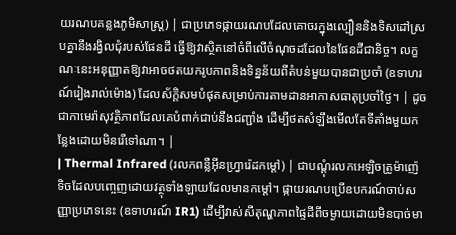យរណបគន្លងភូមិសាស្ត្រ) | ជាប្រភេទផ្កាយរណបដែលគោចរក្នុងល្បឿននិងទិសដៅស្របគ្នានឹងរង្វិលជុំរបស់ផែនដី ធ្វើឱ្យវាស្ថិតនៅចំពីលើចំណុចដដែលនៃផែនដីជានិច្ច។ លក្ខណៈនេះអនុញ្ញាតឱ្យវាអាចថតយករូបភាពនិងទិន្នន័យពីតំបន់មួយបានជាប្រចាំ (ឧទាហរណ៍រៀងរាល់ម៉ោង) ដែលស័ក្តិសមបំផុតសម្រាប់ការតាមដានអាកាសធាតុប្រចាំថ្ងៃ។ | ដូចជាកាមេរ៉ាសុវត្ថិភាពដែលគេបំពាក់ជាប់នឹងជញ្ជាំង ដើម្បីថតសំឡឹងមើលតែទីតាំងមួយកន្លែងដោយមិនរើទៅណា។ |
| Thermal Infrared (រលកពន្លឺអ៊ីនហ្វ្រារ៉េដកម្ដៅ) | ជាបណ្តុំរលកអេឡិចត្រូម៉ាញ៉េទិចដែលបញ្ចេញដោយវត្ថុទាំងឡាយដែលមានកម្ដៅ។ ផ្កាយរណបប្រើឧបករណ៍ចាប់សញ្ញាប្រភេទនេះ (ឧទាហរណ៍ IR1) ដើម្បីវាស់សីតុណ្ហភាពផ្ទៃដីពីចម្ងាយដោយមិនបាច់មា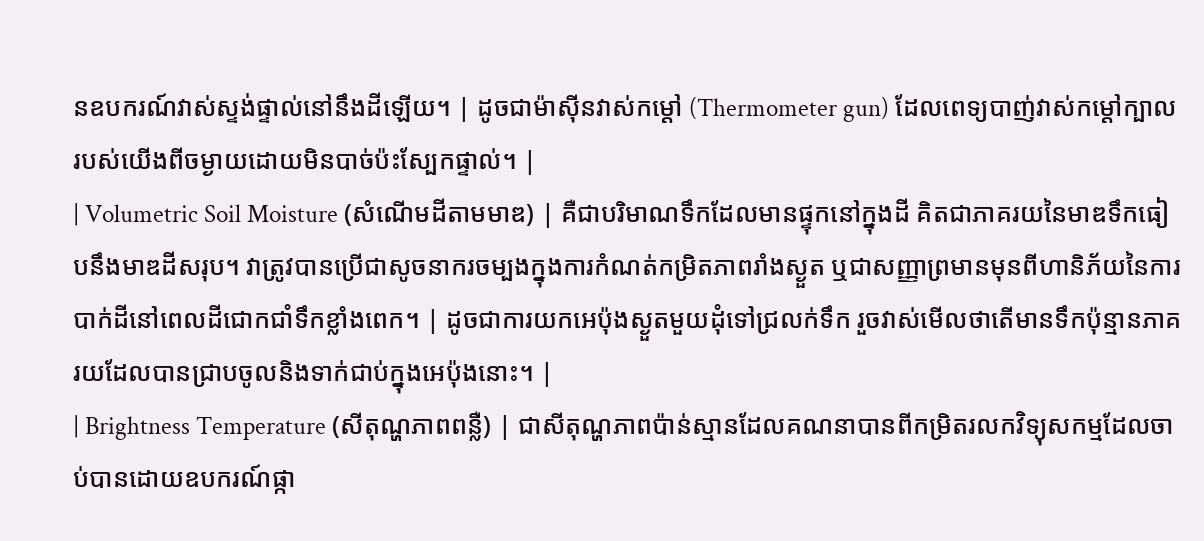នឧបករណ៍វាស់ស្ទង់ផ្ទាល់នៅនឹងដីឡើយ។ | ដូចជាម៉ាស៊ីនវាស់កម្ដៅ (Thermometer gun) ដែលពេទ្យបាញ់វាស់កម្ដៅក្បាលរបស់យើងពីចម្ងាយដោយមិនបាច់ប៉ះស្បែកផ្ទាល់។ |
| Volumetric Soil Moisture (សំណើមដីតាមមាឌ) | គឺជាបរិមាណទឹកដែលមានផ្ទុកនៅក្នុងដី គិតជាភាគរយនៃមាឌទឹកធៀបនឹងមាឌដីសរុប។ វាត្រូវបានប្រើជាសូចនាករចម្បងក្នុងការកំណត់កម្រិតភាពរាំងស្ងួត ឬជាសញ្ញាព្រមានមុនពីហានិភ័យនៃការបាក់ដីនៅពេលដីជោកជាំទឹកខ្លាំងពេក។ | ដូចជាការយកអេប៉ុងស្ងួតមួយដុំទៅជ្រលក់ទឹក រួចវាស់មើលថាតើមានទឹកប៉ុន្មានភាគរយដែលបានជ្រាបចូលនិងទាក់ជាប់ក្នុងអេប៉ុងនោះ។ |
| Brightness Temperature (សីតុណ្ហភាពពន្លឺ) | ជាសីតុណ្ហភាពប៉ាន់ស្មានដែលគណនាបានពីកម្រិតរលកវិទ្យុសកម្មដែលចាប់បានដោយឧបករណ៍ផ្កា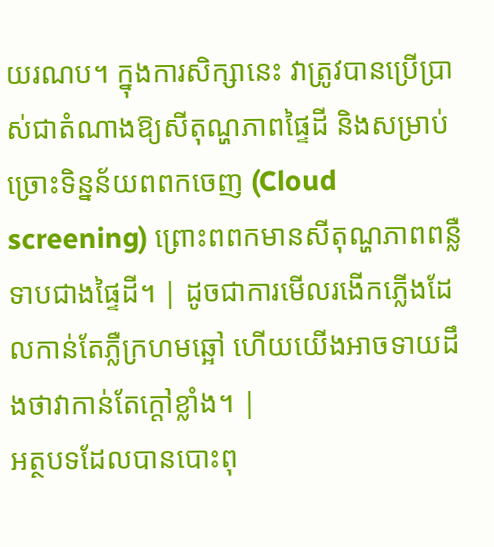យរណប។ ក្នុងការសិក្សានេះ វាត្រូវបានប្រើប្រាស់ជាតំណាងឱ្យសីតុណ្ហភាពផ្ទៃដី និងសម្រាប់ច្រោះទិន្នន័យពពកចេញ (Cloud screening) ព្រោះពពកមានសីតុណ្ហភាពពន្លឺទាបជាងផ្ទៃដី។ | ដូចជាការមើលរងើកភ្លើងដែលកាន់តែភ្លឺក្រហមឆ្អៅ ហើយយើងអាចទាយដឹងថាវាកាន់តែក្តៅខ្លាំង។ |
អត្ថបទដែលបានបោះពុ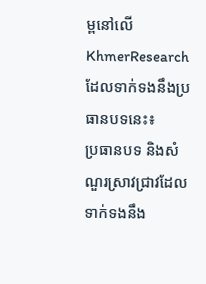ម្ពនៅលើ KhmerResearch ដែលទាក់ទងនឹងប្រធានបទនេះ៖
ប្រធានបទ និងសំណួរស្រាវជ្រាវដែលទាក់ទងនឹង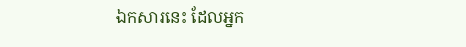ឯកសារនេះ ដែលអ្នក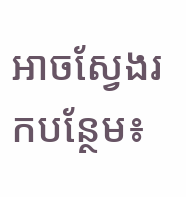អាចស្វែងរកបន្ថែម៖